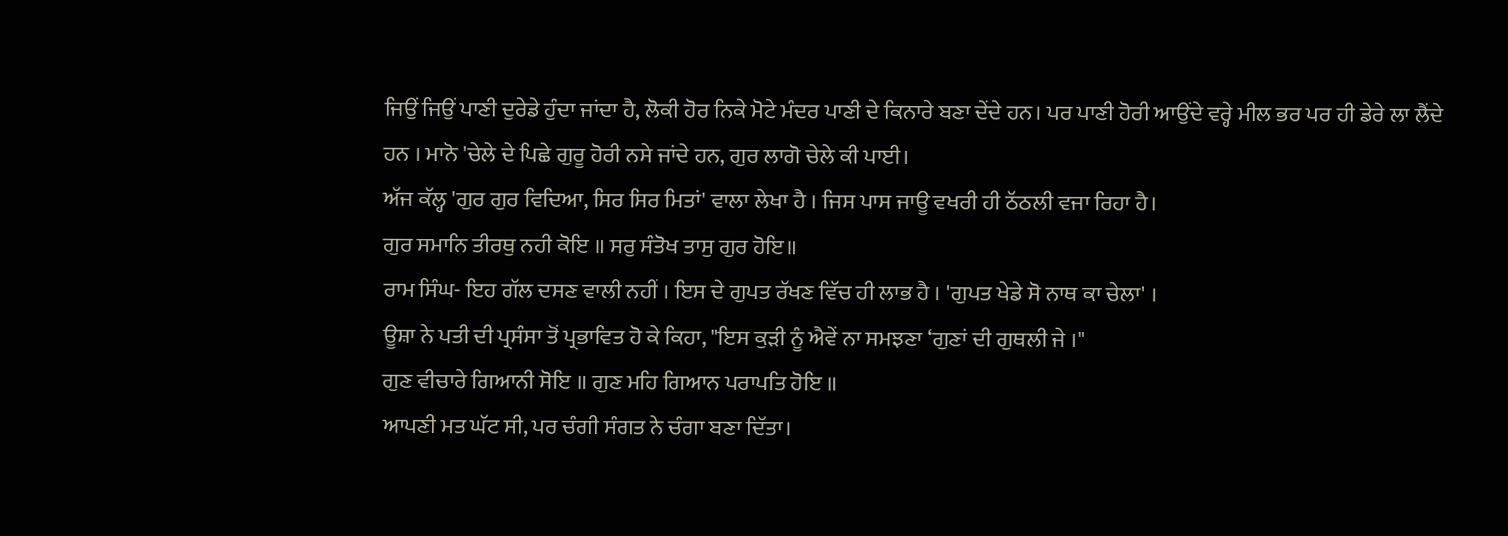ਜਿਉਂ ਜਿਉਂ ਪਾਣੀ ਦੁਰੇਡੇ ਹੁੰਦਾ ਜਾਂਦਾ ਹੈ, ਲੋਕੀ ਹੋਰ ਨਿਕੇ ਮੋਟੇ ਮੰਦਰ ਪਾਣੀ ਦੇ ਕਿਨਾਰੇ ਬਣਾ ਦੇਂਦੇ ਹਨ। ਪਰ ਪਾਣੀ ਹੋਰੀ ਆਉਂਦੇ ਵਰ੍ਹੇ ਮੀਲ ਭਰ ਪਰ ਹੀ ਡੇਰੇ ਲਾ ਲੈਂਦੇ ਹਨ । ਮਾਨੋ 'ਚੇਲੇ ਦੇ ਪਿਛੇ ਗੁਰੂ ਹੋਰੀ ਨਸੇ ਜਾਂਦੇ ਹਨ, ਗੁਰ ਲਾਗੋ ਚੇਲੇ ਕੀ ਪਾਈ।
ਅੱਜ ਕੱਲ੍ਹ 'ਗੁਰ ਗੁਰ ਵਿਦਿਆ, ਸਿਰ ਸਿਰ ਮਿਤਾਂ' ਵਾਲਾ ਲੇਖਾ ਹੈ । ਜਿਸ ਪਾਸ ਜਾਊ ਵਖਰੀ ਹੀ ਠੱਠਲੀ ਵਜਾ ਰਿਹਾ ਹੈ।
ਗੁਰ ਸਮਾਨਿ ਤੀਰਥੁ ਨਹੀ ਕੋਇ ॥ ਸਰੁ ਸੰਤੋਖ ਤਾਸੁ ਗੁਰ ਹੋਇ॥
ਰਾਮ ਸਿੰਘ- ਇਹ ਗੱਲ ਦਸਣ ਵਾਲੀ ਨਹੀਂ । ਇਸ ਦੇ ਗੁਪਤ ਰੱਖਣ ਵਿੱਚ ਹੀ ਲਾਭ ਹੈ । 'ਗੁਪਤ ਖੇਡੇ ਸੋ ਨਾਥ ਕਾ ਚੇਲਾ' ।
ਊਸ਼ਾ ਨੇ ਪਤੀ ਦੀ ਪ੍ਰਸੰਸਾ ਤੋਂ ਪ੍ਰਭਾਵਿਤ ਹੋ ਕੇ ਕਿਹਾ, "ਇਸ ਕੁੜੀ ਨੂੰ ਐਵੇਂ ਨਾ ਸਮਝਣਾ ‘ਗੁਣਾਂ ਦੀ ਗੁਥਲੀ ਜੇ ।"
ਗੁਣ ਵੀਚਾਰੇ ਗਿਆਨੀ ਸੋਇ ॥ ਗੁਣ ਮਹਿ ਗਿਆਨ ਪਰਾਪਤਿ ਹੋਇ ॥
ਆਪਣੀ ਮਤ ਘੱਟ ਸੀ, ਪਰ ਚੰਗੀ ਸੰਗਤ ਨੇ ਚੰਗਾ ਬਣਾ ਦਿੱਤਾ।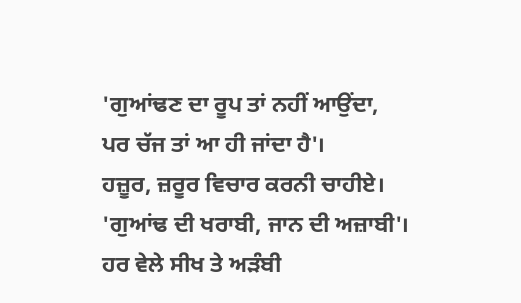'ਗੁਆਂਢਣ ਦਾ ਰੂਪ ਤਾਂ ਨਹੀਂ ਆਉਂਦਾ, ਪਰ ਚੱਜ ਤਾਂ ਆ ਹੀ ਜਾਂਦਾ ਹੈ'।
ਹਜ਼ੂਰ, ਜ਼ਰੂਰ ਵਿਚਾਰ ਕਰਨੀ ਚਾਹੀਏ। 'ਗੁਆਂਢ ਦੀ ਖਰਾਬੀ, ਜਾਨ ਦੀ ਅਜ਼ਾਬੀ'। ਹਰ ਵੇਲੇ ਸੀਖ ਤੇ ਅੜੰਬੀ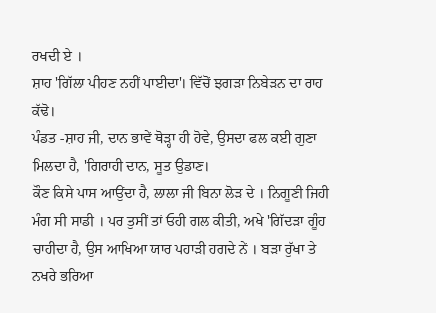ਰਖਦੀ ਏ ।
ਸ਼ਾਹ 'ਗਿੱਲਾ ਪੀਹਣ ਨਹੀਂ ਪਾਈਦਾ'। ਵਿੱਚੋਂ ਝਗੜਾ ਨਿਬੇੜਨ ਦਾ ਰਾਹ ਕੱਢੋ।
ਪੰਡਤ -ਸ਼ਾਹ ਜੀ, ਦਾਨ ਭਾਵੇਂ ਥੋੜ੍ਹਾ ਹੀ ਹੋਵੇ, ਉਸਦਾ ਫਲ ਕਈ ਗੁਣਾ ਮਿਲਦਾ ਹੈ, 'ਗਿਰਾਹੀ ਦਾਨ, ਸੂਤ ਉਡਾਣ।
ਕੌਣ ਕਿਸੇ ਪਾਸ ਆਉਂਦਾ ਹੈ, ਲਾਲਾ ਜੀ ਬਿਨਾ ਲੋੜ ਦੇ । ਨਿਗੂਣੀ ਜਿਹੀ ਮੰਗ ਸੀ ਸਾਡੀ । ਪਰ ਤੁਸੀਂ ਤਾਂ ਓਹੀ ਗਲ ਕੀਤੀ, ਅਖੇ 'ਗਿੱਦੜਾ ਗੂੰਹ ਚਾਹੀਦਾ ਹੈ, ਉਸ ਆਖਿਆ ਯਾਰ ਪਹਾੜੀ ਹਗਦੇ ਨੇਂ । ਬੜਾ ਰੁੱਖਾ ਤੇ ਨਖਰੇ ਭਰਿਆ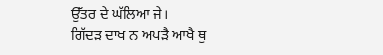ਉੱਤਰ ਦੇ ਘੱਲਿਆ ਜੇ।
ਗਿੱਦੜ ਦਾਖ ਨ ਅਪੜੈ ਆਖੈ ਥੁ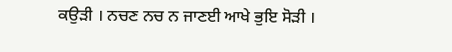ਕਉੜੀ । ਨਚਣ ਨਚ ਨ ਜਾਣਈ ਆਖੇ ਭੁਇ ਸੋੜੀ ।